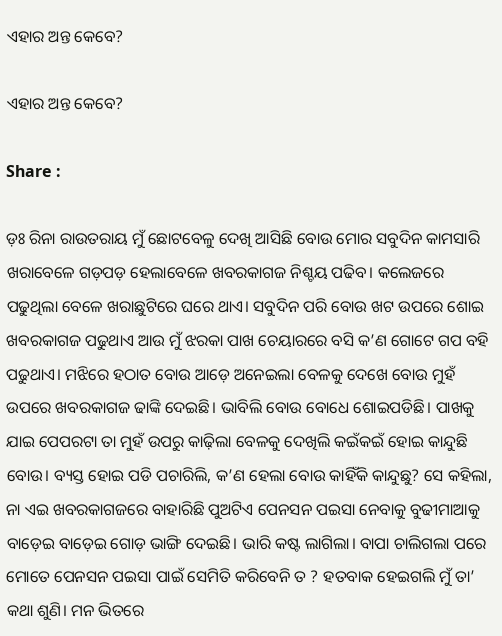ଏହାର ଅନ୍ତ କେବେ?

ଏହାର ଅନ୍ତ କେବେ?

Share :

ଡ଼ଃ ରିନା ରାଉତରାୟ ମୁଁ ଛୋଟବେଳୁ ଦେଖି ଆସିଛି ବୋଉ ମୋର ସବୁଦିନ କାମସାରି ଖରାବେଳେ ଗଡ଼ପଡ଼ ହେଲାବେଳେ ଖବରକାଗଜ ନିଶ୍ଚୟ ପଢିବ। କଲେଜରେ ପଢୁଥିଲା ବେଳେ ଖରାଛୁଟିରେ ଘରେ ଥାଏ। ସବୁଦିନ ପରି ବୋଉ ଖଟ ଉପରେ ଶୋଇ ଖବରକାଗଜ ପଢୁଥାଏ ଆଉ ମୁଁ ଝରକା ପାଖ ଚେୟାରରେ ବସି କ’ଣ ଗୋଟେ ଗପ ବହି ପଢୁଥାଏ। ମଝିରେ ହଠାତ ବୋଉ ଆଡ଼େ ଅନେଇଲା ବେଳକୁ ଦେଖେ ବୋଉ ମୁହଁ ଉପରେ ଖବରକାଗଜ ଢାଙ୍କି ଦେଇଛି। ଭାବିଲି ବୋଉ ବୋଧେ ଶୋଇପଡିଛି। ପାଖକୁ ଯାଇ ପେପରଟା ତା ମୁହଁ ଉପରୁ କାଢ଼ିଲା ବେଳକୁ ଦେଖିଲି କଇଁକଇଁ ହୋଇ କାନ୍ଦୁଛି ବୋଉ। ବ୍ୟସ୍ତ ହୋଇ ପଡି ପଚାରିଲି, କ’ଣ ହେଲା ବୋଉ କାହିଁକି କାନ୍ଦୁଛୁ? ସେ କହିଲା, ନା ଏଇ ଖବରକାଗଜରେ ବାହାରିଛି ପୁଅଟିଏ ପେନସନ ପଇସା ନେବାକୁ ବୁଢୀମାଆକୁ ବାଡ଼େଇ ବାଡ଼େଇ ଗୋଡ଼ ଭାଙ୍ଗି ଦେଇଛି। ଭାରି କଷ୍ଟ ଲାଗିଲା। ବାପା ଚାଲିଗଲା ପରେ ମୋତେ ପେନସନ ପଇସା ପାଇଁ ସେମିତି କରିବେନି ତ ? ହତବାକ ହେଇଗଲି ମୁଁ ତା’ କଥା ଶୁଣି। ମନ ଭିତରେ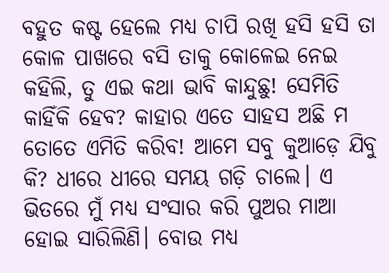ବହୁତ କଷ୍ଟ ହେଲେ ମଧ୍ୟ ଚାପି ରଖି ହସି ହସି ତା କୋଳ ପାଖରେ ବସି ତାକୁ କୋଳେଇ ନେଇ କହିଲି, ତୁ ଏଇ କଥା ଭାବି କାନ୍ଦୁଛୁ! ସେମିତି କାହିଁକି ହେବ? କାହାର ଏତେ ସାହସ ଅଛି ମ ତୋତେ ଏମିତି କରିବ! ଆମେ ସବୁ କୁଆଡ଼େ ଯିବୁ କି? ଧୀରେ ଧୀରେ ସମୟ ଗଡ଼ି ଚାଲେ। ଏ ଭିତରେ ମୁଁ ମଧ୍ୟ ସଂସାର କରି ପୁଅର ମାଆ ହୋଇ ସାରିଲିଣି। ବୋଉ ମଧ୍ୟ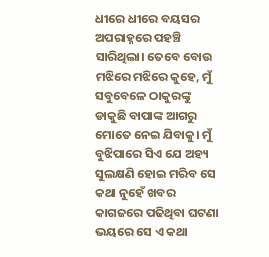ଧୀରେ ଧୀରେ ବୟସର ଅପରାହ୍ନରେ ପହଞ୍ଚି ସାରିଥିଲା। ତେବେ ବୋଉ ମଝିରେ ମଝିରେ କୁହେ, ମୁଁ ସବୁବେଳେ ଠାକୁରଙ୍କୁ ଡାକୁଛି ବାପାଙ୍କ ଆଗରୁ ମୋତେ ନେଇ ଯିବାକୁ। ମୁଁ ବୁଝିପାରେ ସିଏ ଯେ ଅହ୍ୟ ସୁଲକ୍ଷଣି ହୋଇ ମରିବ ସେ କଥା ନୁହେଁ ଖବର କାଗଜରେ ପଢିଥିବା ଘଟଣା ଭୟରେ ସେ ଏ କଥା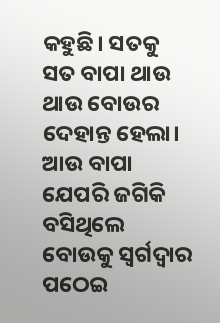କହୁଛି। ସତକୁ ସତ ବାପା ଥାଉ ଥାଉ ବୋଉର ଦେହାନ୍ତ ହେଲା। ଆଉ ବାପା ଯେପରି ଜଗିକି ବସିଥିଲେ ବୋଉକୁ ସ୍ଵର୍ଗଦ୍ୱାର ପଠେଇ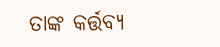ତାଙ୍କ କର୍ତ୍ତବ୍ୟ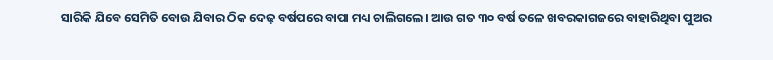ସାରିକି ଯିବେ ସେମିତି ବୋଉ ଯିବାର ଠିକ ଦେଢ଼ ବର୍ଷପରେ ବାପା ମଧ୍ୟ ଚାଲିଗଲେ। ଆଉ ଗତ ୩୦ ବର୍ଷ ତଳେ ଖବରକାଗଜରେ ବାହାରିଥିବା ପୁଅର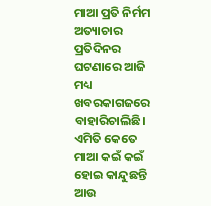ମାଆ ପ୍ରତି ନିର୍ମମ ଅତ୍ୟାଚାର ପ୍ରତିଦିନର ଘଟଣାରେ ଆଜି ମଧ୍ୟ ଖବରକାଗଜରେ ବାହାରିଚାଲିଛି। ଏମିତି କେତେ ମାଆ କଇଁ କଇଁ ହୋଇ କାନ୍ଦୁଛନ୍ତି ଆଉ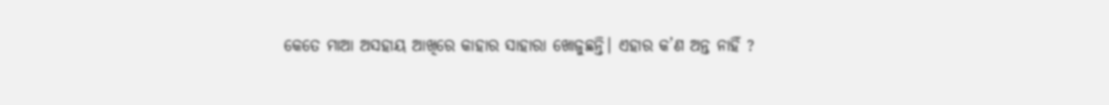କେତେ ମାଆ ଅସହାୟ ଆଖିରେ କାହାର ସାହାରା ଖୋଜୁଛନ୍ତି। ଏହାର କ’ଣ ଅନ୍ତ ନାହିଁ ?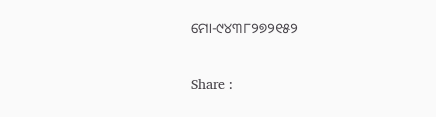ମୋ-୯୪୩୮୨୭୨୧୫୨

Share :